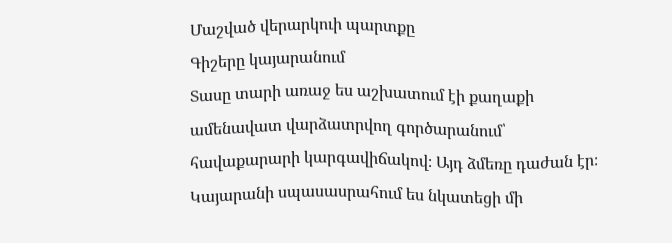Մաշված վերարկուի պարտքը
Գիշերը կայարանում
Տասը տարի առաջ ես աշխատում էի քաղաքի ամենավատ վարձատրվող գործարանում՝ հավաքարարի կարգավիճակով։ Այդ ձմեռը դաժան էր։ Կայարանի սպասասրահում ես նկատեցի մի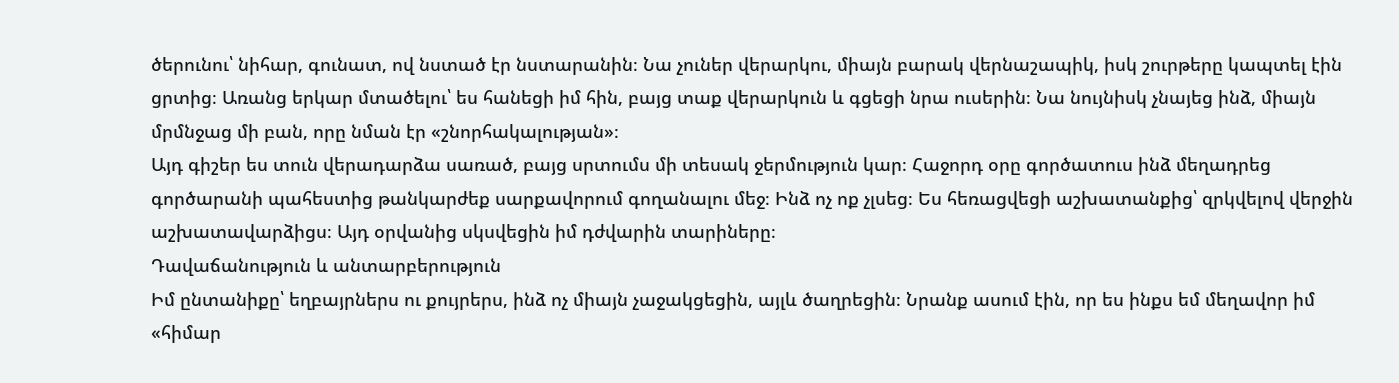ծերունու՝ նիհար, գունատ, ով նստած էր նստարանին։ Նա չուներ վերարկու, միայն բարակ վերնաշապիկ, իսկ շուրթերը կապտել էին ցրտից։ Առանց երկար մտածելու՝ ես հանեցի իմ հին, բայց տաք վերարկուն և գցեցի նրա ուսերին։ Նա նույնիսկ չնայեց ինձ, միայն մրմնջաց մի բան, որը նման էր «շնորհակալության»։
Այդ գիշեր ես տուն վերադարձա սառած, բայց սրտումս մի տեսակ ջերմություն կար։ Հաջորդ օրը գործատուս ինձ մեղադրեց գործարանի պահեստից թանկարժեք սարքավորում գողանալու մեջ։ Ինձ ոչ ոք չլսեց։ Ես հեռացվեցի աշխատանքից՝ զրկվելով վերջին աշխատավարձիցս։ Այդ օրվանից սկսվեցին իմ դժվարին տարիները։
Դավաճանություն և անտարբերություն
Իմ ընտանիքը՝ եղբայրներս ու քույրերս, ինձ ոչ միայն չաջակցեցին, այլև ծաղրեցին։ Նրանք ասում էին, որ ես ինքս եմ մեղավոր իմ «հիմար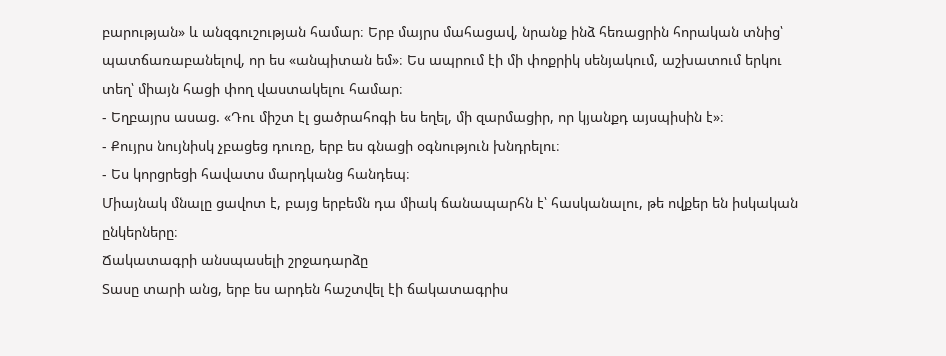բարության» և անզգուշության համար։ Երբ մայրս մահացավ, նրանք ինձ հեռացրին հորական տնից՝ պատճառաբանելով, որ ես «անպիտան եմ»։ Ես ապրում էի մի փոքրիկ սենյակում, աշխատում երկու տեղ՝ միայն հացի փող վաստակելու համար։
- Եղբայրս ասաց. «Դու միշտ էլ ցածրահոգի ես եղել, մի զարմացիր, որ կյանքդ այսպիսին է»։
- Քույրս նույնիսկ չբացեց դուռը, երբ ես գնացի օգնություն խնդրելու։
- Ես կորցրեցի հավատս մարդկանց հանդեպ։
Միայնակ մնալը ցավոտ է, բայց երբեմն դա միակ ճանապարհն է՝ հասկանալու, թե ովքեր են իսկական ընկերները։
Ճակատագրի անսպասելի շրջադարձը
Տասը տարի անց, երբ ես արդեն հաշտվել էի ճակատագրիս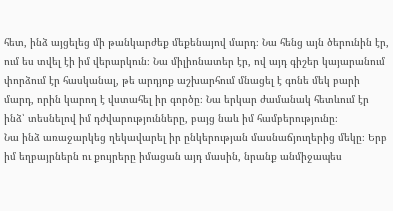հետ, ինձ այցելեց մի թանկարժեք մեքենայով մարդ։ Նա հենց այն ծերունին էր, ում ես տվել էի իմ վերարկուն։ Նա միլիոնատեր էր, ով այդ գիշեր կայարանում փորձում էր հասկանալ, թե արդյոք աշխարհում մնացել է գոնե մեկ բարի մարդ, որին կարող է վստահել իր գործը։ Նա երկար ժամանակ հետևում էր ինձ՝ տեսնելով իմ դժվարությունները, բայց նաև իմ համբերությունը։
Նա ինձ առաջարկեց ղեկավարել իր ընկերության մասնաճյուղերից մեկը։ Երբ իմ եղբայրներն ու քույրերը իմացան այդ մասին, նրանք անմիջապես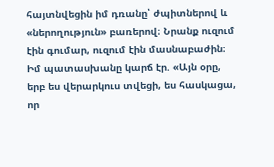հայտնվեցին իմ դռանը՝ ժպիտներով և «ներողություն» բառերով։ Նրանք ուզում էին գումար, ուզում էին մասնաբաժին։ Իմ պատասխանը կարճ էր. «Այն օրը, երբ ես վերարկուս տվեցի, ես հասկացա, որ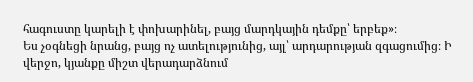հագուստը կարելի է փոխարինել, բայց մարդկային դեմքը՝ երբեք»։
Ես չօգնեցի նրանց, բայց ոչ ատելությունից, այլ՝ արդարության զգացումից։ Ի վերջո, կյանքը միշտ վերադարձնում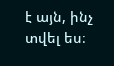է այն, ինչ տվել ես։